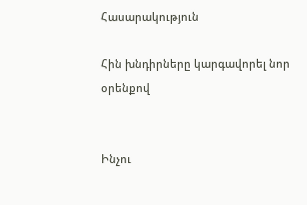Հասարակություն

Հին խնդիրները կարգավորել նոր օրենքով


Ինչու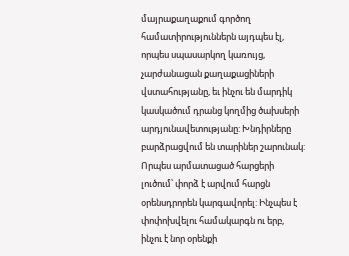մայրաքաղաքում գործող համատիրություններն այդպես էլ, որպես սպասարկող կառույց, չարժանացան քաղաքացիների վստահությանը, եւ ինչու են մարդիկ կասկածում դրանց կողմից ծախսերի արդյունավետությանը: Խնդիրները բարձրացվում են տարիներ շարունակ: Որպես արմատացած հարցերի լուծում՝ փորձ է արվում հարցն օրենսդրորեն կարգավորել: Ինչպես է փոփոխվելու համակարգն ու երբ, ինչու է նոր օրենքի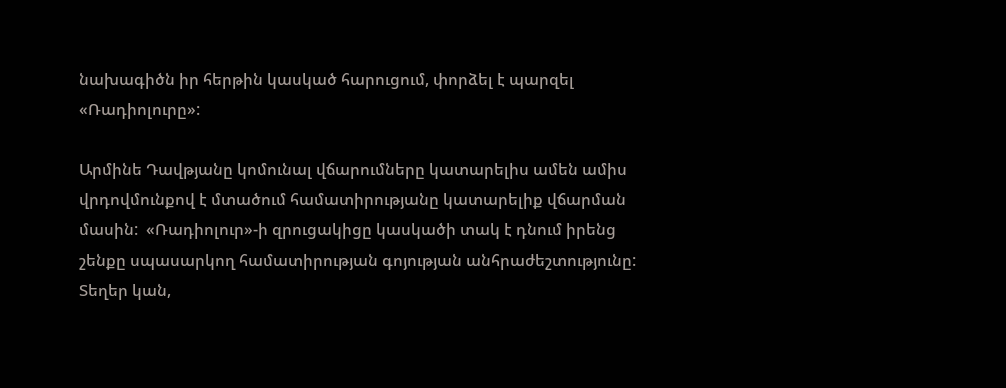նախագիծն իր հերթին կասկած հարուցում, փորձել է պարզել «Ռադիոլուրը»:

Արմինե Դավթյանը կոմունալ վճարումները կատարելիս ամեն ամիս վրդովմունքով է մտածում համատիրությանը կատարելիք վճարման մասին:  «Ռադիոլուր»-ի զրուցակիցը կասկածի տակ է դնում իրենց շենքը սպասարկող համատիրության գոյության անհրաժեշտությունը: Տեղեր կան,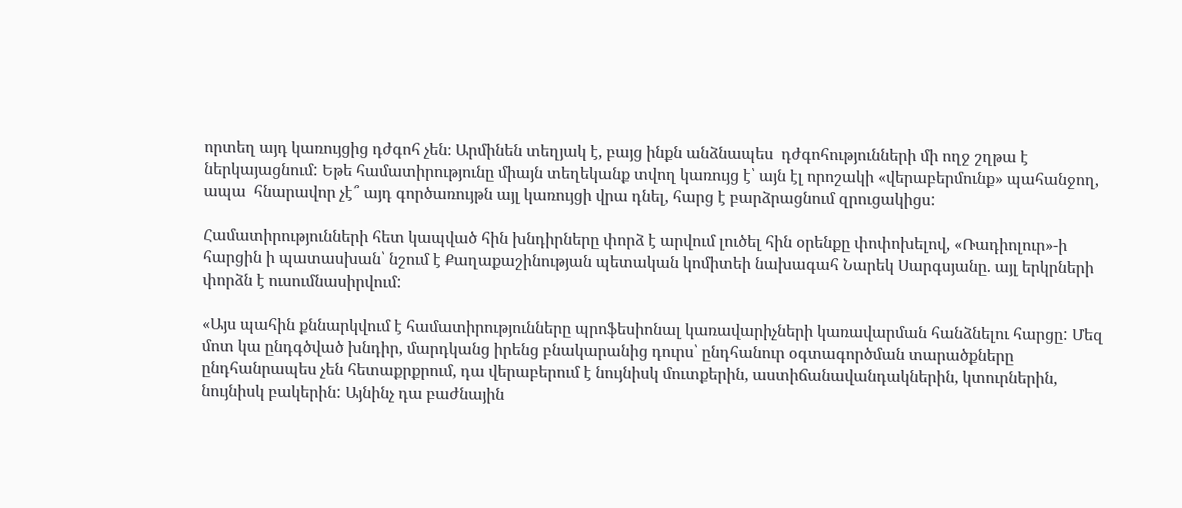որտեղ այդ կառույցից դժգոհ չեն։ Արմինեն տեղյակ է, բայց ինքն անձնապես  դժգոհությունների մի ողջ շղթա է ներկայացնում: Եթե համատիրությունը միայն տեղեկանք տվող կառույց է՝ այն էլ որոշակի «վերաբերմունք» պահանջող, ապա  հնարավոր չէ՞ այդ գործառույթն այլ կառույցի վրա դնել, հարց է բարձրացնում զրուցակիցս:

Համատիրությունների հետ կապված հին խնդիրները փորձ է արվում լուծել հին օրենքը փոփոխելով, «Ռադիոլուր»-ի հարցին ի պատասխան՝ նշում է Քաղաքաշինության պետական կոմիտեի նախագահ Նարեկ Սարգսյանը. այլ երկրների փորձն է ուսումնասիրվում:

«Այս պահին քննարկվում է համատիրությունները պրոֆեսիոնալ կառավարիչների կառավարման հանձնելու հարցը: Մեզ մոտ կա ընդգծված խնդիր, մարդկանց իրենց բնակարանից դուրս՝ ընդհանուր օգտագործման տարածքները ընդհանրապես չեն հետաքրքրում, դա վերաբերում է նույնիսկ մուտքերին, աստիճանավանդակներին, կտուրներին, նույնիսկ բակերին: Այնինչ դա բաժնային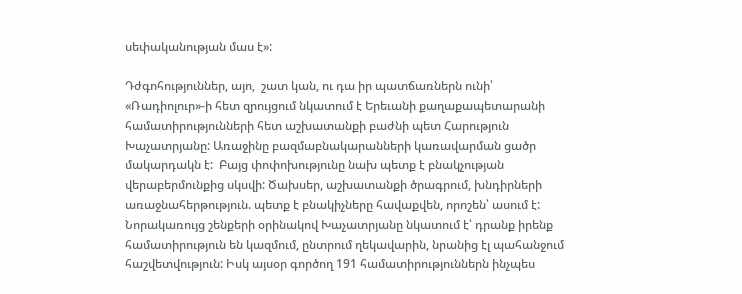սեփականության մաս է»:

Դժգոհություններ, այո,  շատ կան, ու դա իր պատճառներն ունի՝ «Ռադիոլուր»-ի հետ զրույցում նկատում է Երեւանի քաղաքապետարանի համատիրությունների հետ աշխատանքի բաժնի պետ Հարություն Խաչատրյանը: Առաջինը բազմաբնակարանների կառավարման ցածր մակարդակն է:  Բայց փոփոխությունը նախ պետք է բնակչության վերաբերմունքից սկսվի: Ծախսեր, աշխատանքի ծրագրում, խնդիրների առաջնահերթություն. պետք է բնակիչները հավաքվեն, որոշեն՝ ասում է: Նորակառույց շենքերի օրինակով Խաչատրյանը նկատում է՝ դրանք իրենք համատիրություն են կազմում, ընտրում ղեկավարին, նրանից էլ պահանջում հաշվետվություն: Իսկ այսօր գործող 191 համատիրություններն ինչպես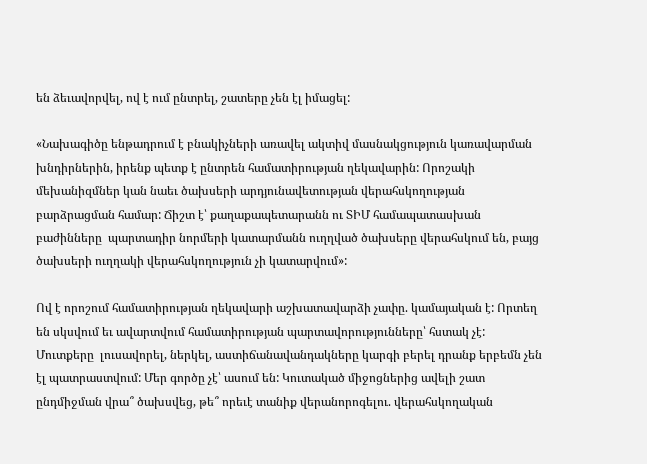են ձեւավորվել, ով է ում ընտրել, շատերը չեն էլ իմացել:

«Նախագիծը ենթադրում է բնակիչների առավել ակտիվ մասնակցություն կառավարման խնդիրներին, իրենք պետք է ընտրեն համատիրության ղեկավարին: Որոշակի մեխանիզմներ կան նաեւ ծախսերի արդյունավետության վերահսկողության բարձրացման համար: Ճիշտ է՝ քաղաքապետարանն ու ՏԻՄ համապատասխան բաժինները  պարտադիր նորմերի կատարմանն ուղղված ծախսերը վերահսկում են, բայց ծախսերի ուղղակի վերահսկողություն չի կատարվում»:

Ով է որոշում համատիրության ղեկավարի աշխատավարձի չափը. կամայական է: Որտեղ են սկսվում եւ ավարտվում համատիրության պարտավորությունները՝ հստակ չէ: Մուտքերը  լուսավորել, ներկել, աստիճանավանդակները կարգի բերել դրանք երբեմն չեն էլ պատրաստվում: Մեր գործը չէ՝ ասում են: Կուտակած միջոցներից ավելի շատ ընդմիջման վրա՞ ծախսվեց, թե՞ որեւէ տանիք վերանորոգելու. վերահսկողական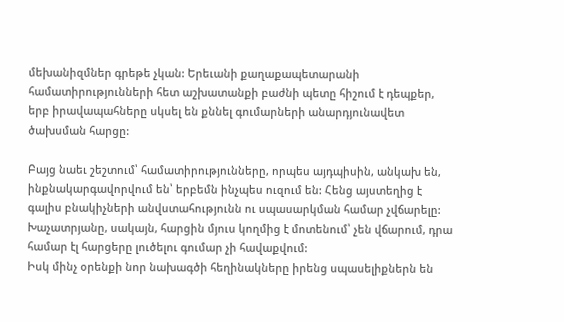մեխանիզմներ գրեթե չկան: Երեւանի քաղաքապետարանի համատիրությունների հետ աշխատանքի բաժնի պետը հիշում է դեպքեր, երբ իրավապահները սկսել են քննել գումարների անարդյունավետ ծախսման հարցը:

Բայց նաեւ շեշտում՝ համատիրությունները, որպես այդպիսին, անկախ են, ինքնակարգավորվում են՝ երբեմն ինչպես ուզում են: Հենց այստեղից է գալիս բնակիչների անվստահությունն ու սպասարկման համար չվճարելը: Խաչատրյանը, սակայն, հարցին մյուս կողմից է մոտենում՝ չեն վճարում, դրա համար էլ հարցերը լուծելու գումար չի հավաքվում:
Իսկ մինչ օրենքի նոր նախագծի հեղինակները իրենց սպասելիքներն են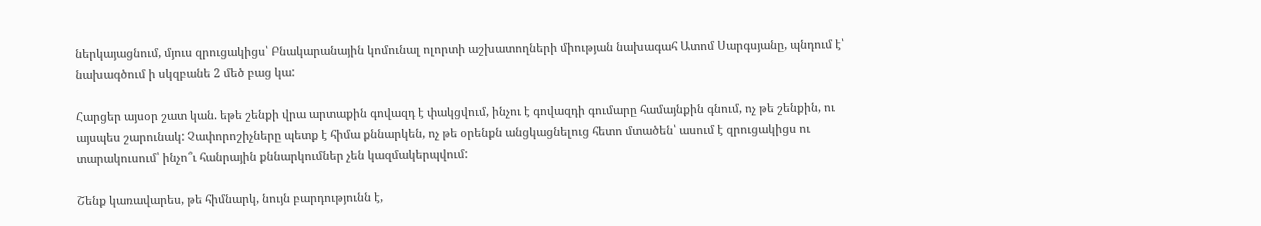ներկայացնում, մյուս զրուցակիցս՝ Բնակարանային կոմունալ ոլորտի աշխատողների միության նախագահ Ատոմ Սարգսյանը, պնդում է՝ նախագծում ի սկզբանե 2 մեծ բաց կա:

Հարցեր այսօր շատ կան. եթե շենքի վրա արտաքին գովազդ է փակցվում, ինչու է գովազդի գումարը համայնքին գնում, ոչ թե շենքին, ու այսպես շարունակ: Չափորոշիչները պետք է հիմա քննարկեն, ոչ թե օրենքն անցկացնելուց հետո մտածեն՝ ասում է զրուցակիցս ու տարակուսում՝ ինչո՞ւ հանրային քննարկումներ չեն կազմակերպվում:

Շենք կառավարես, թե հիմնարկ, նույն բարդությունն է,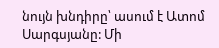նույն խնդիրը՝ ասում է Ատոմ Սարգսյանը: Մի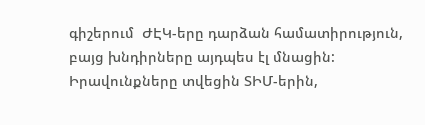գիշերում  ԺԷԿ-երը դարձան համատիրություն, բայց խնդիրները այդպես էլ մնացին: Իրավունքները տվեցին ՏԻՄ-երին,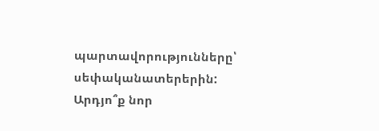պարտավորությունները՝ սեփականատերերին: Արդյո՞ք նոր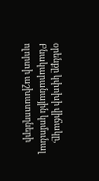օրենքը կփոխի վիճակը, Բնակարանային կոմունալ ոլորտի աշխատողների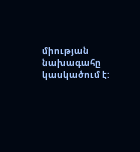միության նախագահը կասկածում է: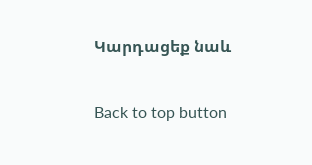Կարդացեք նաև

Back to top button